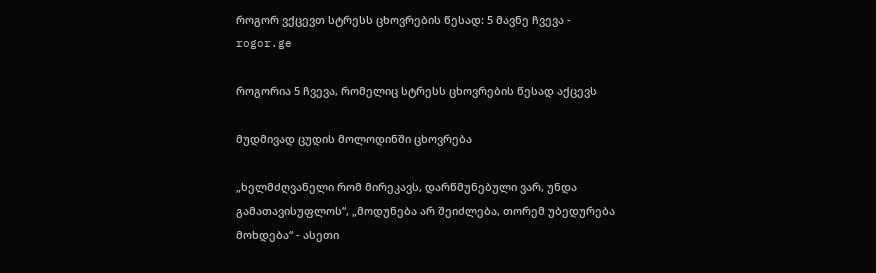როგორ ვქცევთ სტრესს ცხოვრების წესად: 5 მავნე ჩვევა - rogor.ge

როგორია 5 ჩვევა, რომელიც სტრესს ცხოვრების წესად აქცევს

მუდმივად ცუდის მოლოდინში ცხოვრება

„ხელმძღვანელი რომ მირეკავს, დარწმუნებული ვარ, უნდა გამათავისუფლოს“, „მოდუნება არ შეიძლება, თორემ უბედურება მოხდება“ - ასეთი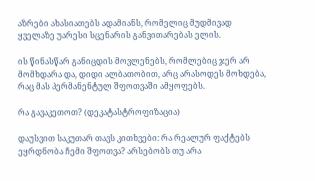აზრები ახასიათებს ადამიანს, რომელიც მუდმივად ყველაზე უარესი სცენარის განვითარებას ელის.

ის წინასწარ განიცდის მოვლენებს, რომლებიც ჯერ არ მომხდარა და, დიდი ალბათობით, არც არასოდეს მოხდება, რაც მას პერმანენტულ შფოთვაში ამყოფებს.

რა გავაკეთოთ? (დეკატასტროფიზაცია)

დაუსვით საკუთარ თავს კითხვები: რა რეალურ ფაქტებს ეყრდნობა ჩემი შფოთვა? არსებობს თუ არა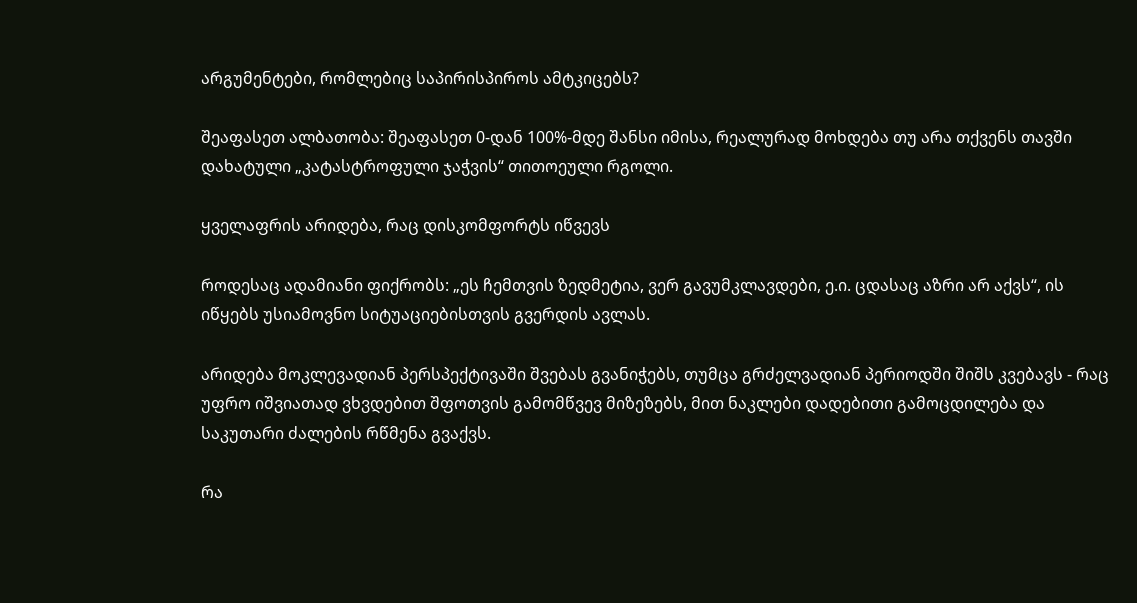არგუმენტები, რომლებიც საპირისპიროს ამტკიცებს?

შეაფასეთ ალბათობა: შეაფასეთ 0-დან 100%-მდე შანსი იმისა, რეალურად მოხდება თუ არა თქვენს თავში დახატული „კატასტროფული ჯაჭვის“ თითოეული რგოლი.

ყველაფრის არიდება, რაც დისკომფორტს იწვევს

როდესაც ადამიანი ფიქრობს: „ეს ჩემთვის ზედმეტია, ვერ გავუმკლავდები, ე.ი. ცდასაც აზრი არ აქვს“, ის იწყებს უსიამოვნო სიტუაციებისთვის გვერდის ავლას.

არიდება მოკლევადიან პერსპექტივაში შვებას გვანიჭებს, თუმცა გრძელვადიან პერიოდში შიშს კვებავს - რაც უფრო იშვიათად ვხვდებით შფოთვის გამომწვევ მიზეზებს, მით ნაკლები დადებითი გამოცდილება და საკუთარი ძალების რწმენა გვაქვს.

რა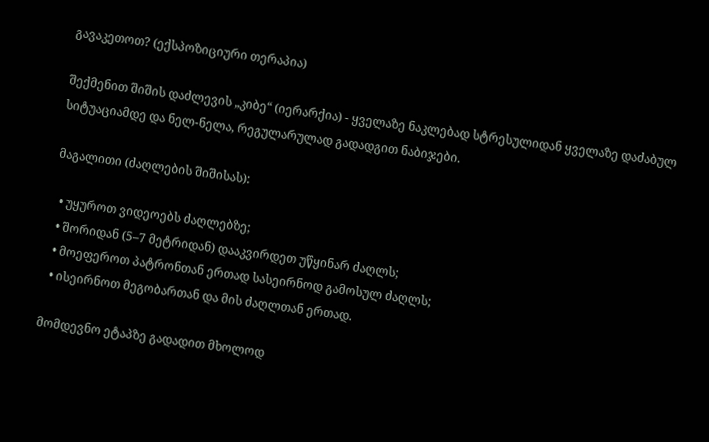გავაკეთოთ? (ექსპოზიციური თერაპია)

შექმენით შიშის დაძლევის „კიბე“ (იერარქია) - ყველაზე ნაკლებად სტრესულიდან ყველაზე დაძაბულ სიტუაციამდე და ნელ-ნელა, რეგულარულად გადადგით ნაბიჯები.

მაგალითი (ძაღლების შიშისას):

  • უყუროთ ვიდეოებს ძაღლებზე;
  • შორიდან (5–7 მეტრიდან) დააკვირდეთ უწყინარ ძაღლს;
  • მოეფეროთ პატრონთან ერთად სასეირნოდ გამოსულ ძაღლს;
  • ისეირნოთ მეგობართან და მის ძაღლთან ერთად.

მომდევნო ეტაპზე გადადით მხოლოდ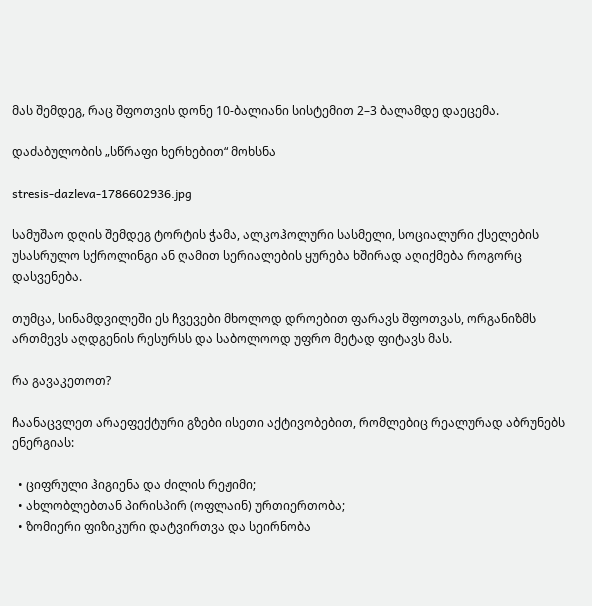მას შემდეგ, რაც შფოთვის დონე 10-ბალიანი სისტემით 2–3 ბალამდე დაეცემა.

დაძაბულობის „სწრაფი ხერხებით“ მოხსნა

stresis-dazleva-1786602936.jpg

სამუშაო დღის შემდეგ ტორტის ჭამა, ალკოჰოლური სასმელი, სოციალური ქსელების უსასრულო სქროლინგი ან ღამით სერიალების ყურება ხშირად აღიქმება როგორც დასვენება.

თუმცა, სინამდვილეში ეს ჩვევები მხოლოდ დროებით ფარავს შფოთვას, ორგანიზმს ართმევს აღდგენის რესურსს და საბოლოოდ უფრო მეტად ფიტავს მას.

რა გავაკეთოთ?

ჩაანაცვლეთ არაეფექტური გზები ისეთი აქტივობებით, რომლებიც რეალურად აბრუნებს ენერგიას:

  • ციფრული ჰიგიენა და ძილის რეჟიმი;
  • ახლობლებთან პირისპირ (ოფლაინ) ურთიერთობა;
  • ზომიერი ფიზიკური დატვირთვა და სეირნობა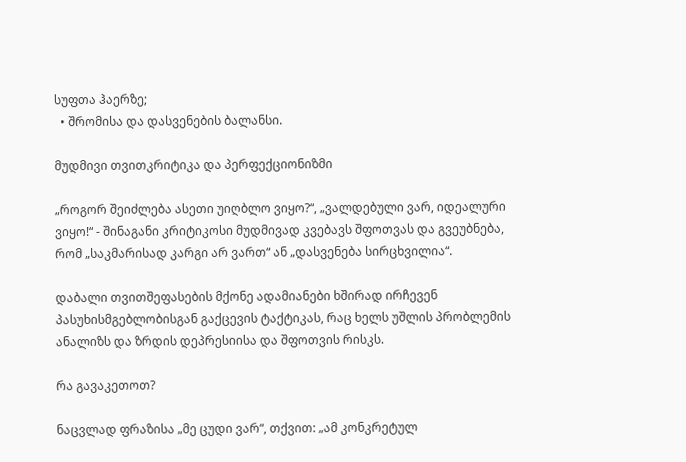სუფთა ჰაერზე;
  • შრომისა და დასვენების ბალანსი.

მუდმივი თვითკრიტიკა და პერფექციონიზმი

„როგორ შეიძლება ასეთი უიღბლო ვიყო?“, „ვალდებული ვარ, იდეალური ვიყო!“ - შინაგანი კრიტიკოსი მუდმივად კვებავს შფოთვას და გვეუბნება, რომ „საკმარისად კარგი არ ვართ“ ან „დასვენება სირცხვილია“.

დაბალი თვითშეფასების მქონე ადამიანები ხშირად ირჩევენ პასუხისმგებლობისგან გაქცევის ტაქტიკას, რაც ხელს უშლის პრობლემის ანალიზს და ზრდის დეპრესიისა და შფოთვის რისკს.

რა გავაკეთოთ?

ნაცვლად ფრაზისა „მე ცუდი ვარ“, თქვით: „ამ კონკრეტულ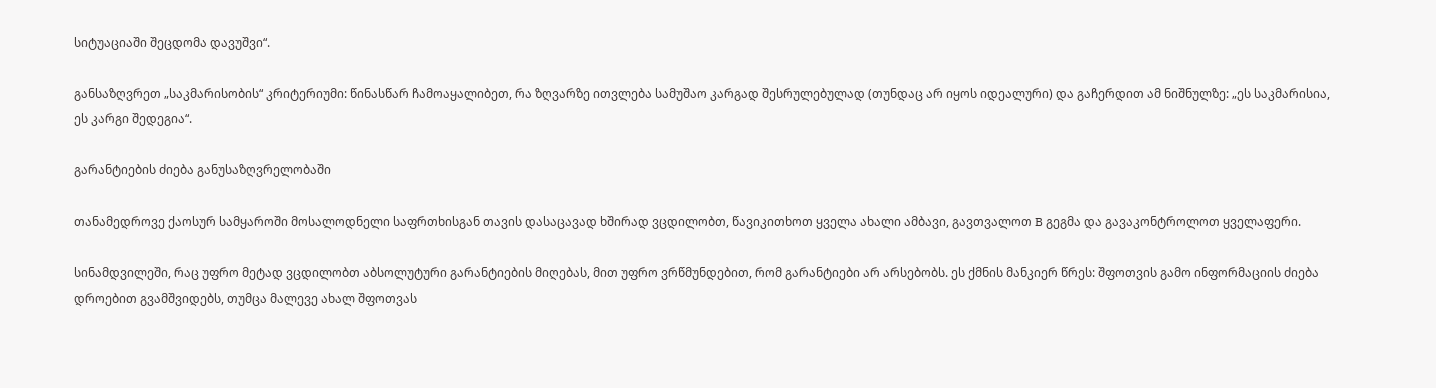სიტუაციაში შეცდომა დავუშვი“.

განსაზღვრეთ „საკმარისობის“ კრიტერიუმი: წინასწარ ჩამოაყალიბეთ, რა ზღვარზე ითვლება სამუშაო კარგად შესრულებულად (თუნდაც არ იყოს იდეალური) და გაჩერდით ამ ნიშნულზე: „ეს საკმარისია, ეს კარგი შედეგია“.

გარანტიების ძიება განუსაზღვრელობაში

თანამედროვე ქაოსურ სამყაროში მოსალოდნელი საფრთხისგან თავის დასაცავად ხშირად ვცდილობთ, წავიკითხოთ ყველა ახალი ამბავი, გავთვალოთ B გეგმა და გავაკონტროლოთ ყველაფერი.

სინამდვილეში, რაც უფრო მეტად ვცდილობთ აბსოლუტური გარანტიების მიღებას, მით უფრო ვრწმუნდებით, რომ გარანტიები არ არსებობს. ეს ქმნის მანკიერ წრეს: შფოთვის გამო ინფორმაციის ძიება დროებით გვამშვიდებს, თუმცა მალევე ახალ შფოთვას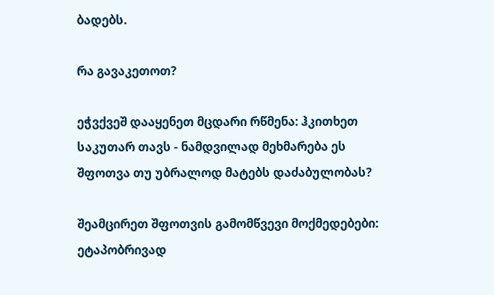ბადებს.

რა გავაკეთოთ?

ეჭვქვეშ დააყენეთ მცდარი რწმენა: ჰკითხეთ საკუთარ თავს - ნამდვილად მეხმარება ეს შფოთვა თუ უბრალოდ მატებს დაძაბულობას?

შეამცირეთ შფოთვის გამომწვევი მოქმედებები: ეტაპობრივად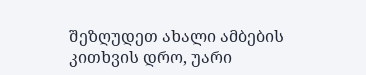შეზღუდეთ ახალი ამბების კითხვის დრო, უარი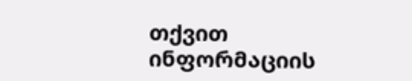თქვით ინფორმაციის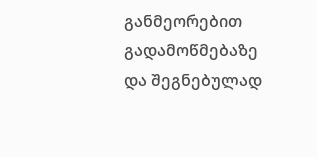განმეორებით გადამოწმებაზე და შეგნებულად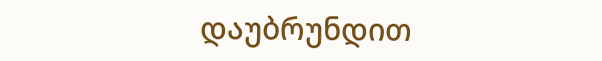დაუბრუნდით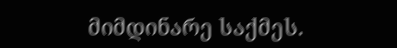მიმდინარე საქმეს.